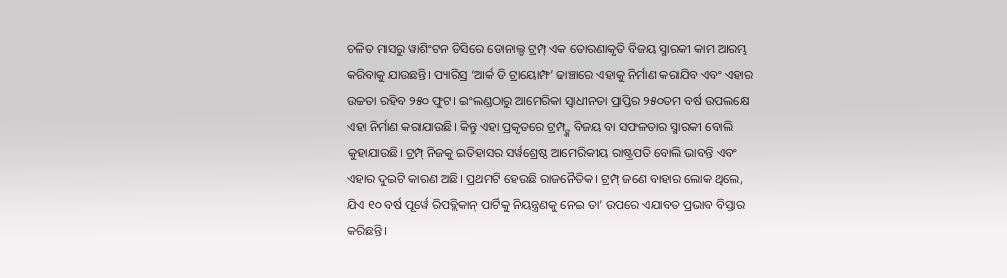ଚଳିତ ମାସରୁ ୱାଶିଂଟନ ଡିସିରେ ଡୋନାଲ୍ଡ ଟ୍ରମ୍ପ୍ ଏକ ତୋରଣାକୃତି ବିଜୟ ସ୍ମାରକୀ କାମ ଆରମ୍ଭ କରିବାକୁ ଯାଉଛନ୍ତି। ପ୍ୟାରିସ୍ର ‘ଆର୍କ ଡି ଟ୍ରାୟୋମ୍ଫ’ ଢାଞ୍ଚାରେ ଏହାକୁ ନିର୍ମାଣ କରାଯିବ ଏବଂ ଏହାର ଉଚ୍ଚତା ରହିବ ୨୫୦ ଫୁଟ। ଇଂଲଣ୍ଡଠାରୁ ଆମେରିକା ସ୍ୱାଧୀନତା ପ୍ରାପ୍ତିର ୨୫୦ତମ ବର୍ଷ ଉପଲକ୍ଷେ ଏହା ନିର୍ମାଣ କରାଯାଉଛି। କିନ୍ତୁ ଏହା ପ୍ରକୃତରେ ଟ୍ରମ୍ପ୍ଙ୍କ ବିଜୟ ବା ସଫଳତାର ସ୍ମାରକୀ ବୋଲି କୁହାଯାଉଛି। ଟ୍ରମ୍ପ୍ ନିଜକୁ ଇତିହାସର ସର୍ୱଶ୍ରେଷ୍ଠ ଆମେରିକୀୟ ରାଷ୍ଟ୍ରପତି ବୋଲି ଭାବନ୍ତି ଏବଂ ଏହାର ଦୁଇଟି କାରଣ ଅଛି। ପ୍ରଥମଟି ହେଉଛି ରାଜନୈତିକ। ଟ୍ରମ୍ପ୍ ଜଣେ ବାହାର ଲୋକ ଥିଲେ, ଯିଏ ୧୦ ବର୍ଷ ପୂର୍ୱେ ରିପବ୍ଲିକାନ୍ ପାର୍ଟିକୁ ନିୟନ୍ତ୍ରଣକୁ ନେଇ ତା’ ଉପରେ ଏଯାବତ ପ୍ରଭାବ ବିସ୍ତାର କରିଛନ୍ତି।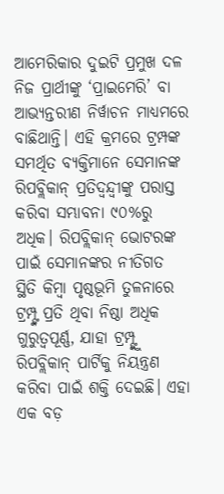ଆମେରିକାର ଦୁଇଟି ପ୍ରମୁଖ ଦଳ ନିଜ ପ୍ରାର୍ଥୀଙ୍କୁ ‘ପ୍ରାଇମେରି’ ବା ଆଭ୍ୟନ୍ତରୀଣ ନିର୍ୱାଚନ ମାଧ୍ୟମରେ ବାଛିଥାନ୍ତି। ଏହି କ୍ରମରେ ଟ୍ରମ୍ପଙ୍କ ସମର୍ଥିତ ବ୍ୟକ୍ତିମାନେ ସେମାନଙ୍କ ରିପବ୍ଲିକାନ୍ ପ୍ରତିଦ୍ୱନ୍ଦ୍ୱୀଙ୍କୁ ପରାସ୍ତ କରିବା ସମ୍ଭାବନା ୯୦%ରୁ ଅଧିକ। ରିପବ୍ଲିକାନ୍ ଭୋଟରଙ୍କ ପାଇଁ ସେମାନଙ୍କର ନୀତିଗତ ସ୍ଥିତି କିମ୍ୱା ପୃଷ୍ଠଭୂମି ତୁଳନାରେ ଟ୍ରମ୍ପ୍ଙ୍କ ପ୍ରତି ଥିବା ନିଷ୍ଠା ଅଧିକ ଗୁରୁତ୍ୱପୂର୍ଣ୍ଣ, ଯାହା ଟ୍ରମ୍ପ୍ଙ୍କୁ ରିପବ୍ଲିକାନ୍ ପାର୍ଟିକୁ ନିୟନ୍ତ୍ରଣ କରିବା ପାଇଁ ଶକ୍ତି ଦେଇଛି। ଏହା ଏକ ବଡ଼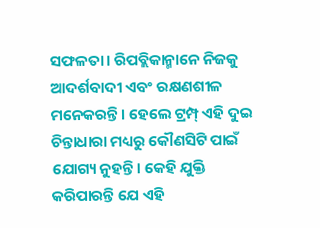ସଫଳତା। ରିପବ୍ଲିକାନ୍ମାନେ ନିଜକୁ ଆଦର୍ଶବାଦୀ ଏବଂ ରକ୍ଷଣଶୀଳ ମନେକରନ୍ତି। ହେଲେ ଟ୍ରମ୍ପ୍ ଏହି ଦୁଇ ଚିନ୍ତାଧାରା ମଧ୍ୟରୁ କୌଣସିଟି ପାଇଁ ଯୋଗ୍ୟ ନୁହନ୍ତି। କେହି ଯୁକ୍ତି କରିପାରନ୍ତି ଯେ ଏହି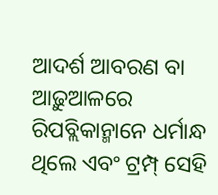ଆଦର୍ଶ ଆବରଣ ବା ଆଢ଼ୁଆଳରେ ରିପବ୍ଲିକାନ୍ମାନେ ଧର୍ମାନ୍ଧ ଥିଲେ ଏବଂ ଟ୍ରମ୍ପ୍ ସେହି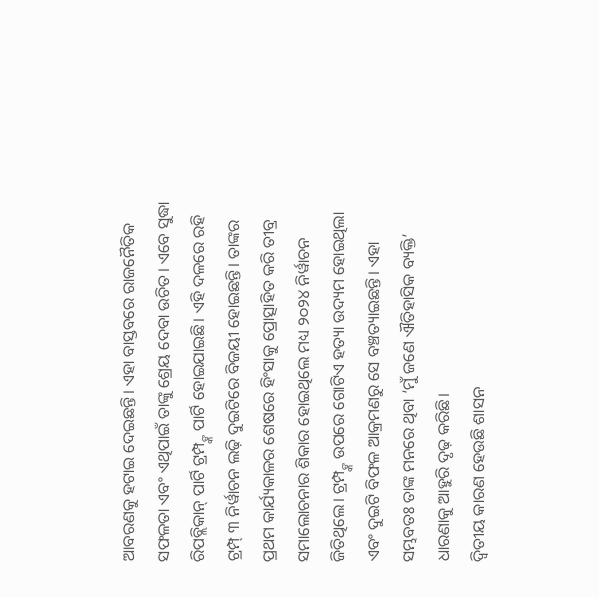ଆବରଣକୁ ହଟାଇ ଦେଇଛନ୍ତି। ଏହା ବାସ୍ତବରେ ରାଜନୈତିକ ସଫଳତା ଏବଂ ଏଥିପାଇଁ ତାଙ୍କୁ ଶ୍ରେୟ ଦେବା ଉଚିତ। ଏବେ ସୁଦ୍ଧା ରିପବ୍ଲିକାନ୍ ପାର୍ଟି ଟ୍ରମ୍ପ୍ଙ୍କ ପାର୍ଟି ହୋଇଯାଇଛି। ଏହି ଦଳରେ ରହି ଟ୍ରମ୍ପ୍ ୩ ନିର୍ୱାଚନ ଲଢ଼ି ଦୁଇଟିରେ ବିଜୟୀ ହୋଇଛନ୍ତି। ତାଙ୍କର ପ୍ରଥମ କାର୍ଯ୍ୟକାଳର ଶେଷରେ ହିଂସାକୁ ପ୍ରୋତ୍ସାହିତ କରି ତୀବ୍ର ସମାଲୋଚନାର ଶିକାର ହୋଇଥିଲେ ମଧ୍ୟ ୨୦୨୪ ନିର୍ୱାଚନ ଜିତିଥିଲେ। ଟ୍ରମ୍ପ୍ଙ୍କ ଉପରେ ଗୋଟିଏ ହତ୍ୟା ଉଦ୍ୟମ ହୋଇଥିଲା ଏବଂ ଦୁଇଟି ବିଫଳ ଆକ୍ରମଣରୁ ସେ ବଞ୍ଚତ୍ୟାଇଛନ୍ତି। ଏହା ସମ୍ଭବତଃ ତାଙ୍କ ମନରେ ଥିବା ‘ମୁଁ ଜଣେ ଐତିହାସିକ ବ୍ୟକ୍ତି’ ଧାରଣାକୁ ଆହୁରି ଦୃଢ଼ କରିଛି।
ଦ୍ୱିତୀୟ କାରଣ ହେଉଛି ଶାସନ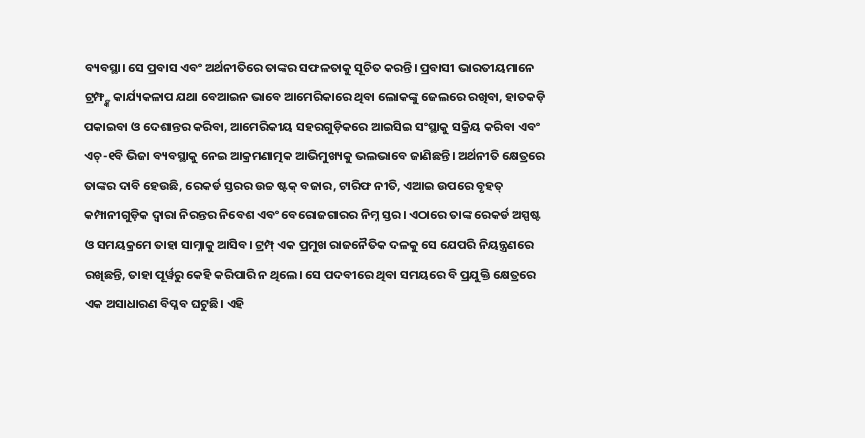ବ୍ୟବସ୍ଥା। ସେ ପ୍ରବାସ ଏବଂ ଅର୍ଥନୀତିରେ ତାଙ୍କର ସଫଳତାକୁ ସୂଚିତ କରନ୍ତି। ପ୍ରବାସୀ ଭାରତୀୟମାନେ ଟ୍ରମ୍ଫ୍ଙ୍କ କାର୍ଯ୍ୟକଳାପ ଯଥା ବେଆଇନ ଭାବେ ଆମେରିକାରେ ଥିବା ଲୋକଙ୍କୁ ଜେଲରେ ରଖିବା, ହାତକଡ଼ି ପକାଇବା ଓ ଦେଶାନ୍ତର କରିବା, ଆମେରିକୀୟ ସହରଗୁଡ଼ିକରେ ଆଇସିଇ ସଂସ୍ଥାକୁ ସକ୍ରିୟ କରିବା ଏବଂ ଏଚ୍-୧ବି ଭିଜା ବ୍ୟବସ୍ଥାକୁ ନେଇ ଆକ୍ରମଣାତ୍ମକ ଆଭିମୁଖ୍ୟକୁ ଭଲଭାବେ ଜାଣିଛନ୍ତି। ଅର୍ଥନୀତି କ୍ଷେତ୍ରରେ ତାଙ୍କର ଦାବି ହେଉଛି, ରେକର୍ଡ ସ୍ତରର ଉଚ୍ଚ ଷ୍ଟକ୍ ବଜାର, ଟାରିଫ ନୀତି, ଏଆଇ ଉପରେ ବୃହତ୍ କମ୍ପାନୀଗୁଡ଼ିକ ଦ୍ୱାରା ନିରନ୍ତର ନିବେଶ ଏବଂ ବେରୋଜଗାରର ନିମ୍ନ ସ୍ତର। ଏଠାରେ ତାଙ୍କ ରେକର୍ଡ ଅସ୍ପଷ୍ଟ ଓ ସମୟକ୍ରମେ ତାହା ସାମ୍ନାକୁ ଆସିବ। ଟ୍ରମ୍ପ୍ ଏକ ପ୍ରମୁଖ ରାଜନୈତିକ ଦଳକୁ ସେ ଯେପରି ନିୟନ୍ତ୍ରଣରେ ରଖିଛନ୍ତି, ତାହା ପୂର୍ୱରୁ କେହି କରିପାରି ନ ଥିଲେ। ସେ ପଦବୀରେ ଥିବା ସମୟରେ ବି ପ୍ରଯୁକ୍ତି କ୍ଷେତ୍ରରେ ଏକ ଅସାଧାରଣ ବିପ୍ଳବ ଘଟୁଛି। ଏହି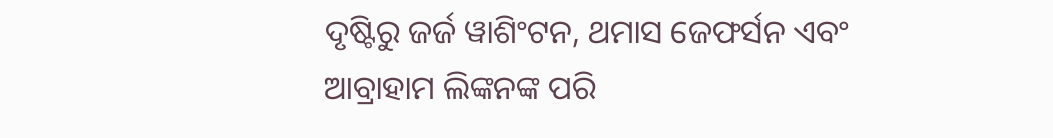ଦୃଷ୍ଟିରୁ ଜର୍ଜ ୱାଶିଂଟନ, ଥମାସ ଜେଫର୍ସନ ଏବଂ ଆବ୍ରାହାମ ଲିଙ୍କନଙ୍କ ପରି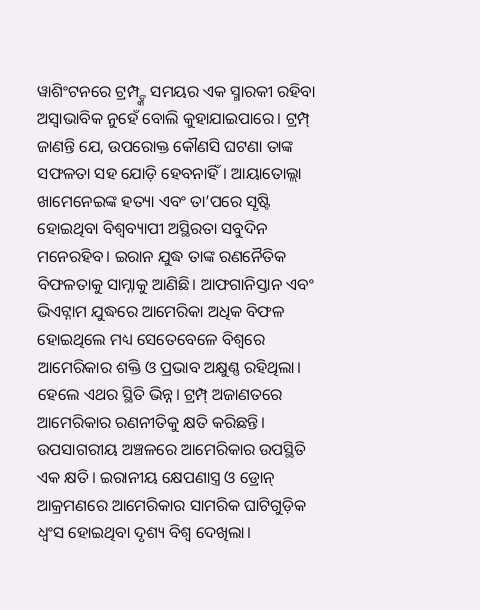ୱାଶିଂଟନରେ ଟ୍ରମ୍ପ୍ଙ୍କ ସମୟର ଏକ ସ୍ମାରକୀ ରହିବା ଅସ୍ୱାଭାବିକ ନୁହେଁ ବୋଲି କୁହାଯାଇପାରେ। ଟ୍ରମ୍ପ୍ ଜାଣନ୍ତି ଯେ, ଉପରୋକ୍ତ କୌଣସି ଘଟଣା ତାଙ୍କ ସଫଳତା ସହ ଯୋଡ଼ି ହେବନାହିଁ। ଆୟାତୋଲ୍ଲା ଖାମେନେଇଙ୍କ ହତ୍ୟା ଏବଂ ତା’ପରେ ସୃଷ୍ଟି ହୋଇଥିବା ବିଶ୍ୱବ୍ୟାପୀ ଅସ୍ଥିରତା ସବୁଦିନ ମନେରହିବ। ଇରାନ ଯୁଦ୍ଧ ତାଙ୍କ ରଣନୈତିକ ବିଫଳତାକୁ ସାମ୍ନାକୁ ଆଣିଛି। ଆଫଗାନିସ୍ତାନ ଏବଂ ଭିଏଟ୍ନାମ ଯୁଦ୍ଧରେ ଆମେରିକା ଅଧିକ ବିଫଳ ହୋଇଥିଲେ ମଧ୍ୟ ସେତେବେଳେ ବିଶ୍ୱରେ ଆମେରିକାର ଶକ୍ତି ଓ ପ୍ରଭାବ ଅକ୍ଷୁଣ୍ଣ ରହିଥିଲା। ହେଲେ ଏଥର ସ୍ଥିତି ଭିନ୍ନ। ଟ୍ରମ୍ପ୍ ଅଜାଣତରେ ଆମେରିକାର ରଣନୀତିକୁ କ୍ଷତି କରିଛନ୍ତି। ଉପସାଗରୀୟ ଅଞ୍ଚଳରେ ଆମେରିକାର ଉପସ୍ଥିତି ଏକ କ୍ଷତି। ଇରାନୀୟ କ୍ଷେପଣାସ୍ତ୍ର ଓ ଡ୍ରୋନ୍ ଆକ୍ରମଣରେ ଆମେରିକାର ସାମରିକ ଘାଟିଗୁଡ଼ିକ ଧ୍ୱଂସ ହୋଇଥିବା ଦୃଶ୍ୟ ବିଶ୍ୱ ଦେଖିଲା।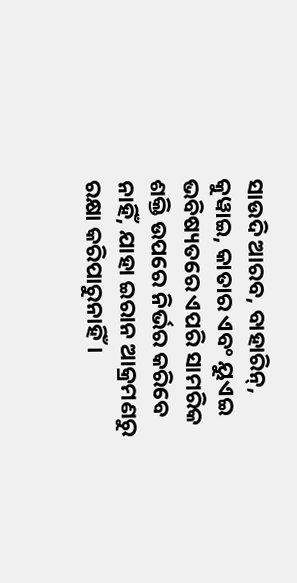ସାଉଦି ଆରବ, ବାହାରିନ୍, କୁୱାଇ, କାତାର ଏବଂ ୟୁଏଇ ଭବିଷ୍ୟତରେ ଏପରି ସାମରିକ ଶକ୍ତି ଉପରେ ନିର୍ଭର କରିବେ ନାହିଁ, ଯାହା ଇରାନ ଆକ୍ରମଣରୁ ରକ୍ଷା କରିପାରୁନାହିଁ।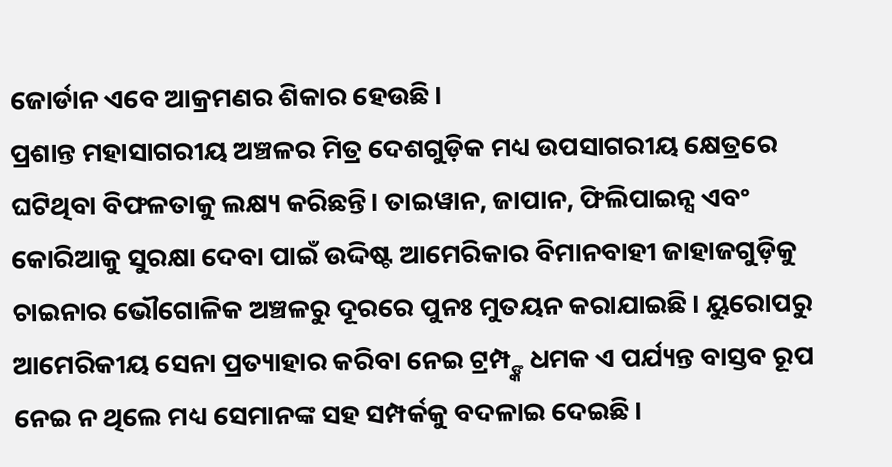ଜୋର୍ଡାନ ଏବେ ଆକ୍ରମଣର ଶିକାର ହେଉଛି।
ପ୍ରଶାନ୍ତ ମହାସାଗରୀୟ ଅଞ୍ଚଳର ମିତ୍ର ଦେଶଗୁଡ଼ିକ ମଧ୍ୟ ଉପସାଗରୀୟ କ୍ଷେତ୍ରରେ ଘଟିଥିବା ବିଫଳତାକୁ ଲକ୍ଷ୍ୟ କରିଛନ୍ତି। ତାଇୱାନ, ଜାପାନ, ଫିଲିପାଇନ୍ସ ଏବଂ କୋରିଆକୁ ସୁରକ୍ଷା ଦେବା ପାଇଁ ଉଦ୍ଦିଷ୍ଟ ଆମେରିକାର ବିମାନବାହୀ ଜାହାଜଗୁଡ଼ିକୁ ଚାଇନାର ଭୌଗୋଳିକ ଅଞ୍ଚଳରୁ ଦୂରରେ ପୁନଃ ମୁତୟନ କରାଯାଇଛି। ୟୁରୋପରୁ ଆମେରିକୀୟ ସେନା ପ୍ରତ୍ୟାହାର କରିବା ନେଇ ଟ୍ରମ୍ପ୍ଙ୍କ ଧମକ ଏ ପର୍ଯ୍ୟନ୍ତ ବାସ୍ତବ ରୂପ ନେଇ ନ ଥିଲେ ମଧ୍ୟ ସେମାନଙ୍କ ସହ ସମ୍ପର୍କକୁ ବଦଳାଇ ଦେଇଛି।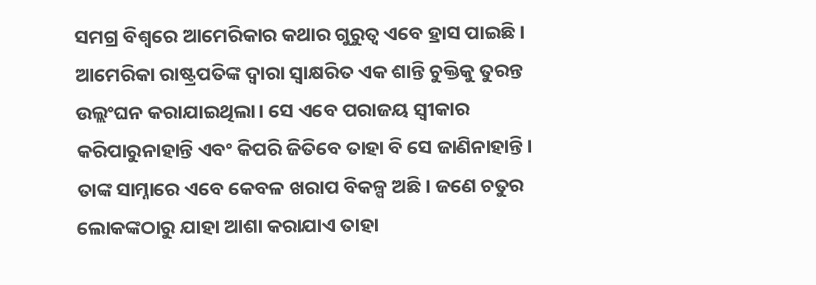ସମଗ୍ର ବିଶ୍ୱରେ ଆମେରିକାର କଥାର ଗୁରୁତ୍ୱ ଏବେ ହ୍ରାସ ପାଇଛି। ଆମେରିକା ରାଷ୍ଟ୍ରପତିଙ୍କ ଦ୍ୱାରା ସ୍ୱାକ୍ଷରିତ ଏକ ଶାନ୍ତି ଚୁକ୍ତିକୁ ତୁରନ୍ତ ଉଲ୍ଲଂଘନ କରାଯାଇଥିଲା। ସେ ଏବେ ପରାଜୟ ସ୍ୱୀକାର କରିପାରୁନାହାନ୍ତି ଏବଂ କିପରି ଜିତିବେ ତାହା ବି ସେ ଜାଣିନାହାନ୍ତି। ତାଙ୍କ ସାମ୍ନାରେ ଏବେ କେବଳ ଖରାପ ବିକଳ୍ପ ଅଛି। ଜଣେ ଚତୁର ଲୋକଙ୍କଠାରୁ ଯାହା ଆଶା କରାଯାଏ ତାହା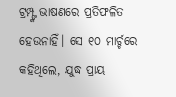ଟ୍ରମ୍ପ୍ଙ୍କ ଭାଷଣରେ ପ୍ରତିଫଳିତ ହେଉନାହିଁ। ସେ ୧୦ ମାର୍ଚ୍ଚରେ କହିଥିଲେ, ଯୁଦ୍ଧ ପ୍ରାୟ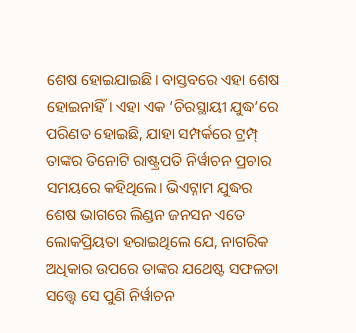ଶେଷ ହୋଇଯାଇଛି। ବାସ୍ତବରେ ଏହା ଶେଷ ହୋଇନାହିଁ। ଏହା ଏକ ‘ଚିରସ୍ଥାୟୀ ଯୁଦ୍ଧ’ରେ ପରିଣତ ହୋଇଛି, ଯାହା ସମ୍ପର୍କରେ ଟ୍ରମ୍ପ୍ ତାଙ୍କର ତିନୋଟି ରାଷ୍ଟ୍ରପତି ନିର୍ୱାଚନ ପ୍ରଚାର ସମୟରେ କହିଥିଲେ। ଭିଏଟ୍ନାମ ଯୁଦ୍ଧର ଶେଷ ଭାଗରେ ଲିଣ୍ଡନ ଜନସନ ଏତେ ଲୋକପ୍ରିୟତା ହରାଇଥିଲେ ଯେ, ନାଗରିକ ଅଧିକାର ଉପରେ ତାଙ୍କର ଯଥେଷ୍ଟ ସଫଳତା ସତ୍ତ୍ୱେ ସେ ପୁଣି ନିର୍ୱାଚନ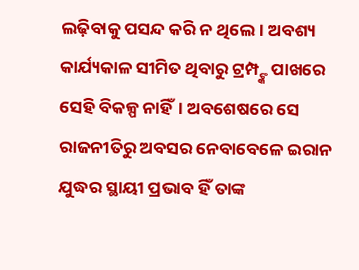ଲଢ଼ିବାକୁ ପସନ୍ଦ କରି ନ ଥିଲେ। ଅବଶ୍ୟ କାର୍ଯ୍ୟକାଳ ସୀମିତ ଥିବାରୁ ଟ୍ରମ୍ପ୍ଙ୍କ ପାଖରେ ସେହି ବିକଳ୍ପ ନାହିଁ। ଅବଶେଷରେ ସେ ରାଜନୀତିରୁ ଅବସର ନେବାବେଳେ ଇରାନ ଯୁଦ୍ଧର ସ୍ଥାୟୀ ପ୍ରଭାବ ହିଁ ତାଙ୍କ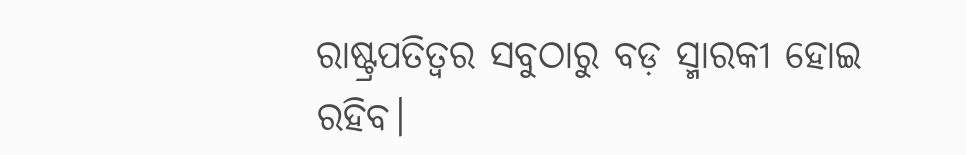ରାଷ୍ଟ୍ରପତିତ୍ୱର ସବୁଠାରୁ ବଡ଼ ସ୍ମାରକୀ ହୋଇ ରହିବ।